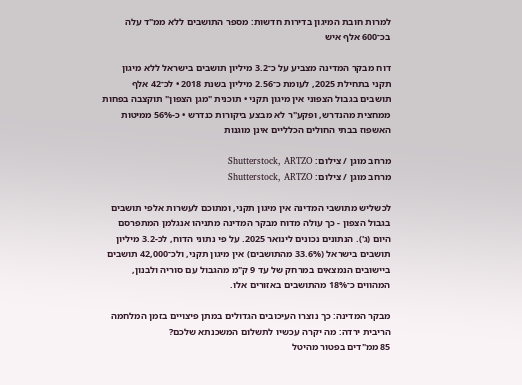למרות חובת המיגון בדירות חדשות: מספר התושבים ללא ממ"ד עלה בכ־600 אלף איש

דוח מבקר המדינה מצביע על כ־3.2 מיליון תושבים בישראל ללא מיגון תקני בתחילת 2025, לעומת כ־2.56 מיליון בשנת 2018 • לכ־42 אלף תושבים בגבול הצפוני אין מיגון תקני • תוכנית "מגן הצפון" תוקצבה בפחות ממחצית מהנדרש, ופקע"ר לא מבצע ביקורות כנדרש • כ-56% ממיטות האשפוז בבתי החולים הכלליים אינן מוגנות

מרחב מוגן / צילום: Shutterstock, ARTZO
מרחב מוגן / צילום: Shutterstock, ARTZO

לכשליש מתושבי המדינה אין מיגון תקני, ומתוכם לעשרות אלפי תושבים בגבול הצפון - כך עולה מדוח מבקר המדינה מתניהו אנגלמן המתפרסם היום (ג'). הנתונים נכונים לינואר 2025. על פי נתוני הדוח, לכ-3.2 מיליון תושבים בישראל (33.6% מהתושבים) אין מיגון תקני, ולכ־42,000 תושבים ביישובים הנמצאים במרחק של עד 9 ק"מ מהגבול עם סוריה ולבנון, המהווים כ־18% מהתושבים באזורים אלו.

מבקר המדינה: כך נוצרו העיכובים הגדולים במתן פיצויים בזמן המלחמה
הריבית ירדה: מה יקרה עכשיו לתשלום המשכנתא שלכם?
85 ממ"דים בפטור מהיטל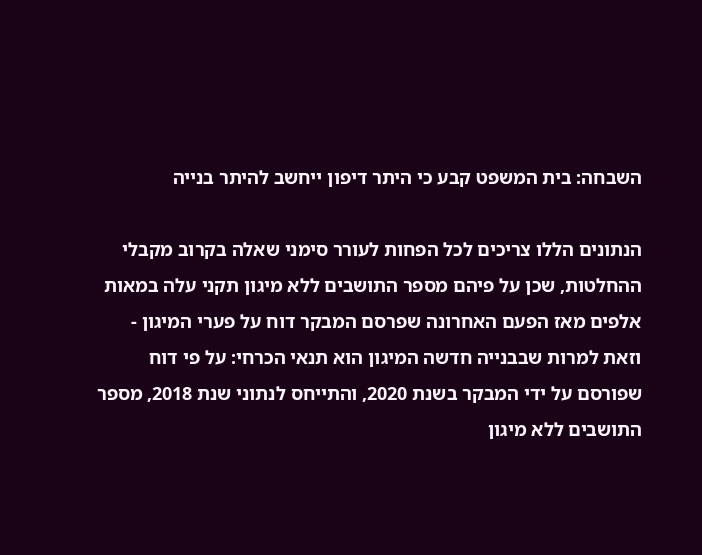השבחה: בית המשפט קבע כי היתר דיפון ייחשב להיתר בנייה

הנתונים הללו צריכים לכל הפחות לעורר סימני שאלה בקרוב מקבלי ההחלטות, שכן על פיהם מספר התושבים ללא מיגון תקני עלה במאות אלפים מאז הפעם האחרונה שפרסם המבקר דוח על פערי המיגון - וזאת למרות שבבנייה חדשה המיגון הוא תנאי הכרחי: על פי דוח שפורסם על ידי המבקר בשנת 2020, והתייחס לנתוני שנת 2018, מספר התושבים ללא מיגון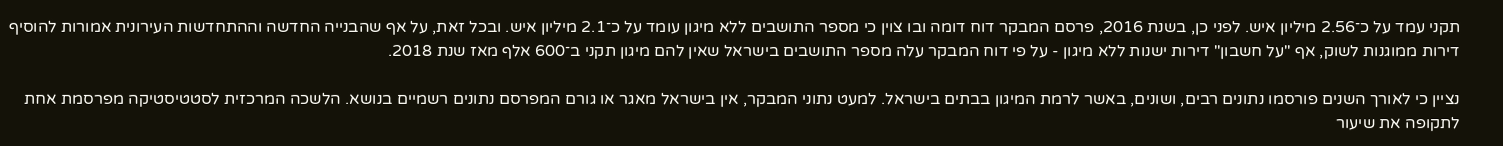תקני עמד על כ־2.56 מיליון איש. לפני כן, בשנת 2016, פרסם המבקר דוח דומה ובו צוין כי מספר התושבים ללא מיגון עומד על כ־2.1 מיליון איש. ובכל זאת, על אף שהבנייה החדשה וההתחדשות העירונית אמורות להוסיף דירות ממוגנות לשוק, אף "על חשבון" דירות ישנות ללא מיגון - על פי דוח המבקר עלה מספר התושבים בישראל שאין להם מיגון תקני ב־600 אלף מאז שנת 2018.

נציין כי לאורך השנים פורסמו נתונים רבים, ושונים, באשר לרמת המיגון בבתים בישראל. למעט נתוני המבקר, אין בישראל מאגר או גורם המפרסם נתונים רשמיים בנושא. הלשכה המרכזית לסטטיסטיקה מפרסמת אחת לתקופה את שיעור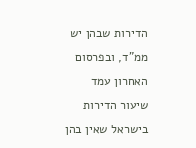הדירות שבהן יש ממ"ד, ובפרסום האחרון עמד שיעור הדירות בישראל שאין בהן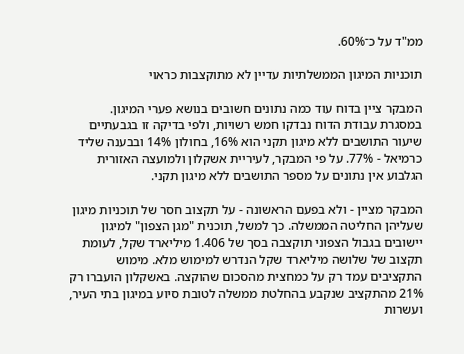ממ"ד על כ־60%.

תוכניות המיגון הממשלתיות עדיין לא מתוקצבות כראוי

המבקר ציין בדוח עוד כמה נתונים חשובים בנושא פערי המיגון. במסגרת עבודת הדוח נבדקו חמש רשויות, ולפי בדיקה זו בגבעתיים שיעור התושבים ללא מיגון תקני הוא 16%, בחולון 14% ובבענה שליד כרמיאל - 77%. על פי המבקר, לעיריית אשקלון ולמועצה האזורית הגלבוע אין נתונים על מספר התושבים ללא מיגון תקני.

המבקר מציין - ולא בפעם הראשונה - על תקצוב חסר של תוכניות מיגון שעליהן החליטה הממשלה. כך למשל, תוכנית "מגן הצפון" למיגון יישובים בגבול הצפוני תוקצבה בסך של 1.406 מיליארד שקל, לעומת תקצוב של שלושה מיליארד שקל הנדרש למימוש מלא. מימוש התקציבים עמד רק על כמחצית מהסכום שהוקצה. באשקלון הועברו רק 21% מהתקציב שנקבע בהחלטת ממשלה לטובת סיוע במיגון בתי העיר, ועשרות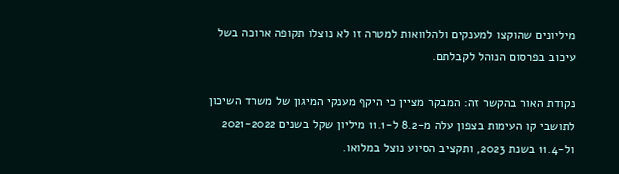מיליונים שהוקצו למענקים ולהלוואות למטרה זו לא נוצלו תקופה ארוכה בשל עיכוב בפרסום הנוהל לקבלתם.

נקודת האור בהקשר זה: המבקר מציין כי היקף מענקי המיגון של משרד השיכון לתושבי קו העימות בצפון עלה מ-8.2 ל-11.1 מיליון שקל בשנים 2021-2022 ול-11.4 בשנת 2023, ותקציב הסיוע נוצל במלואו.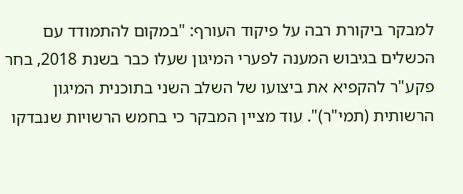למבקר ביקורת רבה על פיקוד העורף: "במקום להתמודד עם הכשלים בגיבוש המענה לפערי המיגון שעלו כבר בשנת 2018, בחר פקע"ר להקפיא את ביצועו של השלב השני בתוכנית המיגון הרשותית (תמי"ר)". עוד מציין המבקר כי בחמש הרשויות שנבדקו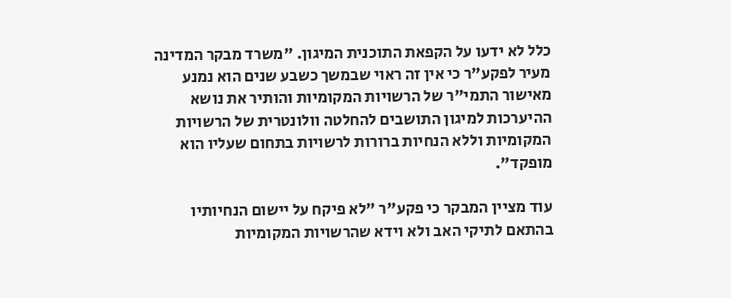כלל לא ידעו על הקפאת התוכנית המיגון. "משרד מבקר המדינה מעיר לפקע"ר כי אין זה ראוי שבמשך כשבע שנים הוא נמנע מאישור התמי"ר של הרשויות המקומיות והותיר את נושא ההיערכות למיגון התושבים להחלטה וולונטרית של הרשויות המקומיות וללא הנחיות ברורות לרשויות בתחום שעליו הוא מופקד".

עוד מציין המבקר כי פקע"ר "לא פיקח על יישום הנחיותיו בהתאם לתיקי האב ולא וידא שהרשויות המקומיות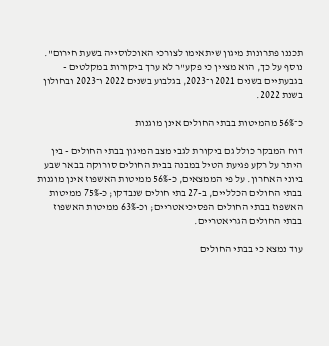תכננו פתרונות מיגון שיתאימו לצורכי האוכלוסייה בשעת חירום". נוסף על כך, הוא מציין כי פקע"ר לא ערך ביקורות במקלטים - בגבעתיים בשנים 2021 ו־2023, בגלבוע בשנים 2022 ו־2023 ובחולון בשנת 2022.

כ־56% מהמיטות בבתי החולים אינן מוגנות

דוח המבקר כולל גם ביקורת לגבי מצב המיגון בבתי החולים - בין היתר על רקע פגיעת הטיל במבנה בבית החולים סורוקה בבאר שבע ביוני האחרון. על פי הממצאים, כ-56% ממיטות האשפוז אינן מוגנות בבתי החולים הכלליים, ב-27 בתי חולים שנבדקו; כ-75% ממיטות האשפוז בבתי החולים הפסיכיאטריים; וכ-63% ממיטות האשפוז בבתי החולים הגריאטריים.

עוד נמצא כי בבתי החולים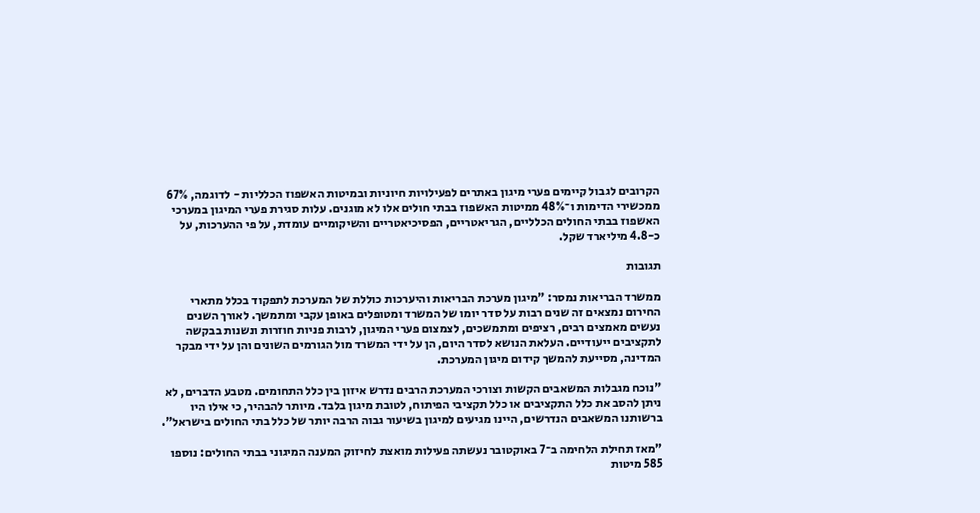הקרובים לגבול קיימים פערי מיגון באתרים לפעילויות חיוניות ובמיטות האשפוז הכלליות - לדוגמה, 67% ממכשירי הדימות ו־48% ממיטות האשפוז בבתי חולים אלו לא מוגנים. עלות סגירת פערי המיגון במערכי האשפוז בבתי החולים הכלליים, הגריאטריים, הפסיכיאטריים והשיקומיים עומדת, על פי ההערכות, על כ-4.8 מיליארד שקל.

תגובות

ממשרד הבריאות נמסר: "מיגון מערכת הבריאות והיערכות כוללת של המערכת לתפקוד בכלל מתארי החירום נמצאים זה שנים רבות על סדר יומו של המשרד ומטופלים באופן עקבי ומתמשך. לאורך השנים נעשים מאמצים רבים, רציפים ומתמשכים, לצמצום פערי המיגון, לרבות פניות חוזרות ונשנות בבקשה לתקציבים ייעודיים. העלאת הנושא לסדר היום, הן על ידי המשרד מול הגורמים השונים והן על ידי מבקר המדינה, מסייעת להמשך קידום מיגון המערכת.

"נוכח מגבלות המשאבים הקשות וצורכי המערכת הרבים נדרש איזון בין כלל התחומים. מטבע הדברים, לא ניתן להסב את כלל התקציבים או כלל תקציבי הפיתוח, לטובת מיגון בלבד. מיותר להבהיר, כי אילו היו ברשותנו המשאבים הנדרשים, היינו מגיעים למיגון בשיעור גבוה הרבה יותר של כלל בתי החולים בישראל".

"מאז תחילת הלחימה ב־7 באוקטובר נעשתה פעילות מואצת לחיזוק המענה המיגוני בבתי החולים: נוספו 585 מיטות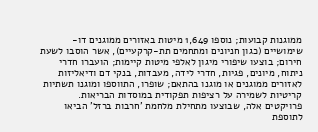ממוגנות קבועות; נוספו 1,649 מיטות באזורים ממוגנים דו-שימושיים (כגון חניונים ומתחמים תת-קרקעיים), אשר הוסבו לשעת חירום; בוצעו שיפורי מיגון לאלפי מיטות קיימות; הועברו חדרי ניתוח, מיונים, פגיות, חדרי לידה, מעבדות, בנקי דם ודיאליזות לאזורים ממוגנים או מוגנו בהתאם; שופרו, התווספו ומוגנו תשתיות קריטיות לשמירה על רציפות תפקודית במוסדות הבריאות. פרויקטים אלה, שבוצעו מתחילת מלחמת 'חרבות ברזל' הביאו לתוספת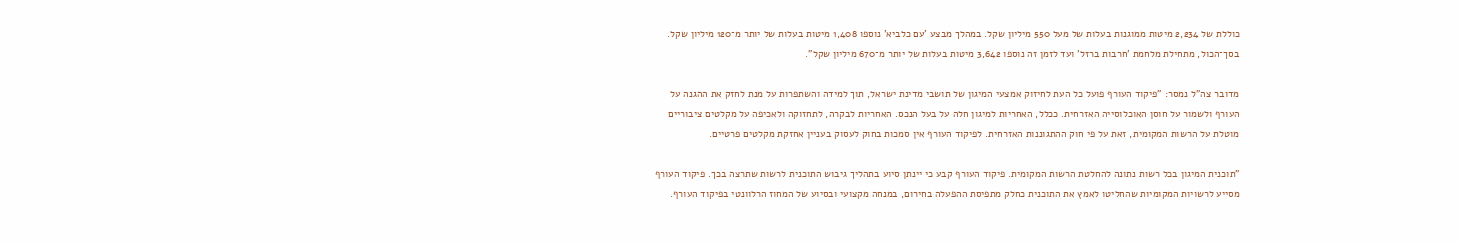כוללת של 2,234 מיטות ממוגנות בעלות של מעל 550 מיליון שקל. במהלך מבצע 'עם כלביא' נוספו 1,408 מיטות בעלות של יותר מ־120 מיליון שקל. בסך־הכול, מתחילת מלחמת 'חרבות ברזל' ועד לזמן זה נוספו 3,642 מיטות בעלות של יותר מ־670 מיליון שקל".

מדובר צה"ל נמסר: "פיקוד העורף פועל כל העת לחיזוק אמצעי המיגון של תושבי מדינת ישראל, תוך למידה והשתפרות על מנת לחזק את ההגנה על העורף ולשמור על חוסן האוכלוסייה האזרחית. ככלל, האחריות למיגון חלה על בעל הנכס. האחריות לבקרה, לתחזוקה ולאכיפה על מקלטים ציבוריים מוטלת על הרשות המקומית, זאת על פי חוק ההתגוננות האזרחית. לפיקוד העורף אין סמכות בחוק לעסוק בעניין אחזקת מקלטים פרטיים.

"תוכנית המיגון בכל רשות נתונה להחלטת הרשות המקומית. פיקוד העורף קבע כי יינתן סיוע בתהליך גיבוש התוכנית לרשות שתרצה בכך. פיקוד העורף מסייע לרשויות המקומיות שהחליטו לאמץ את התוכנית כחלק מתפיסת ההפעלה בחירום, במנחה מקצועי ובסיוע של המחוז הרלוונטי בפיקוד העורף.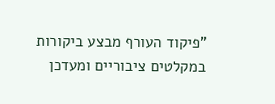"פיקוד העורף מבצע ביקורות במקלטים ציבוריים ומעדכן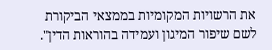את הרשויות המקומיות בממצאי הביקורת לשם שיפור המיגון ועמידה בהוראות הדין".